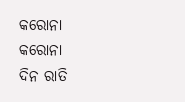କରୋନା
କରୋନା
ଦିନ ରାତି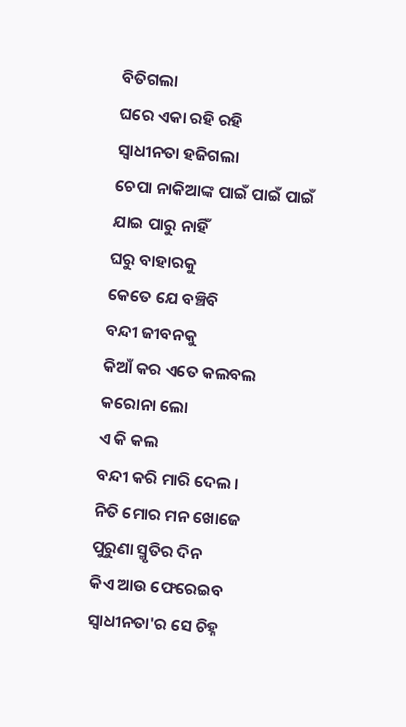ବିତିଗଲା
ଘରେ ଏକା ରହି ରହି
ସ୍ବାଧୀନତା ହଜିଗଲା
ଚେପା ନାକିଆଙ୍କ ପାଇଁ ପାଇଁ ପାଇଁ
ଯାଇ ପାରୁ ନାହିଁ
ଘରୁ ବାହାରକୁ
କେତେ ଯେ ବଞ୍ଚିବି
ବନ୍ଦୀ ଜୀବନକୁ
କିଆଁ କର ଏତେ କଲବଲ
କରୋନା ଲୋ
ଏ କି କଲ
ବନ୍ଦୀ କରି ମାରି ଦେଲ ।
ନିତି ମୋର ମନ ଖୋଜେ
ପୁରୁଣା ସ୍ମୃତିର ଦିନ
କିଏ ଆଉ ଫେରେଇବ
ସ୍ବାଧୀନତା'ର ସେ ଚିହ୍ନ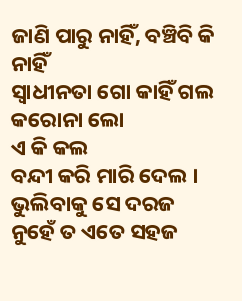ଜାଣି ପାରୁ ନାହିଁ, ବଞ୍ଚିବି କି ନାହିଁ
ସ୍ୱାଧୀନତା ଗୋ କାହିଁ ଗଲ
କରୋନା ଲୋ
ଏ କି କଲ
ବନ୍ଦୀ କରି ମାରି ଦେଲ ।
ଭୁଲିବାକୁ ସେ ଦରଜ
ନୁହେଁ ତ ଏତେ ସହଜ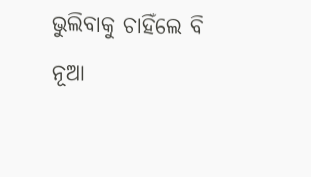ଭୁଲିବାକୁ ଚାହିଁଲେ ବି
ନୂଆ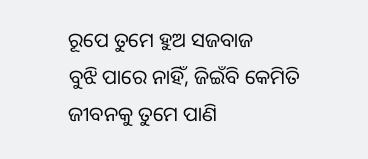ରୂପେ ତୁମେ ହୁଅ ସଜବାଜ
ବୁଝି ପାରେ ନାହିଁ, ଜିଇଁବି କେମିତି
ଜୀବନକୁ ତୁମେ ପାଣି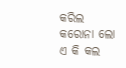କରିଲ
କରୋନା ଲୋ
ଏ କି କଲ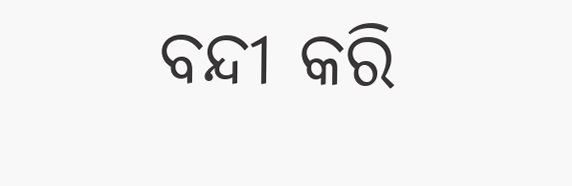ବନ୍ଦୀ କରି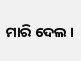ମାରି ଦେଲ ।